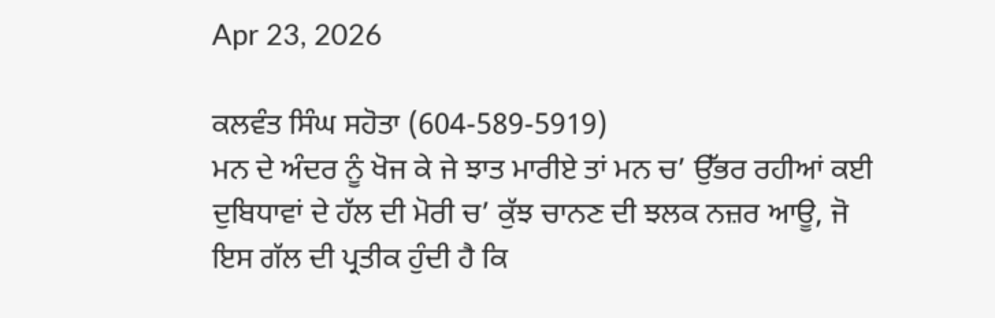Apr 23, 2026

ਕਲਵੰਤ ਸਿੰਘ ਸਹੋਤਾ (604-589-5919)
ਮਨ ਦੇ ਅੰਦਰ ਨੂੰ ਖੋਜ ਕੇ ਜੇ ਝਾਤ ਮਾਰੀਏ ਤਾਂ ਮਨ ਚ’ ਉੱਭਰ ਰਹੀਆਂ ਕਈ ਦੁਬਿਧਾਵਾਂ ਦੇ ਹੱਲ ਦੀ ਮੋਰੀ ਚ’ ਕੁੱਝ ਚਾਨਣ ਦੀ ਝਲਕ ਨਜ਼ਰ ਆਊ, ਜੋ ਇਸ ਗੱਲ ਦੀ ਪ੍ਰਤੀਕ ਹੁੰਦੀ ਹੈ ਕਿ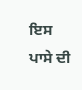ਇਸ ਪਾਸੇ ਦੀ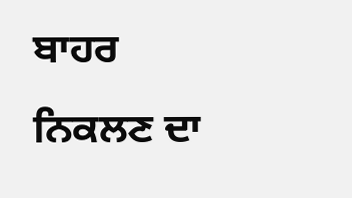ਬਾਹਰ ਨਿਕਲਣ ਦਾ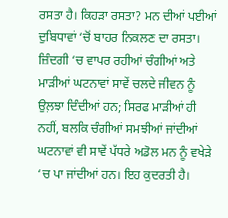ਰਸਤਾ ਹੈ। ਕਿਹੜਾ ਰਸਤਾ? ਮਨ ਦੀਆਂ ਪਈਆਂ ਦੁਬਿਧਾਵਾਂ ‘ਚੋਂ ਬਾਹਰ ਨਿਕਲਣ ਦਾ ਰਸਤਾ। ਜ਼ਿੰਦਗੀ ‘ਚ ਵਾਪਰ ਰਹੀਆਂ ਚੰਗੀਆਂ ਅਤੇ ਮਾੜੀਆਂ ਘਟਨਾਵਾਂ ਸਾਵੇਂ ਚਲਦੇ ਜੀਵਨ ਨੂੰ ਉਲ਼ਝਾ ਦਿੰਦੀਆਂ ਹਨ; ਸਿਰਫ ਮਾੜੀਆਂ ਹੀ ਨਹੀਂ, ਬਲਕਿ ਚੰਗੀਆਂ ਸਮਝੀਆਂ ਜਾਂਦੀਆਂ ਘਟਨਾਵਾਂ ਵੀ ਸਾਵੇਂ ਪੱਧਰੇ ਅਡੋਲ ਮਨ ਨੂੰ ਵਖੇੜੇ ‘ਚ ਪਾ ਜਾਂਦੀਆਂ ਹਨ। ਇਹ ਕੁਦਰਤੀ ਹੈ।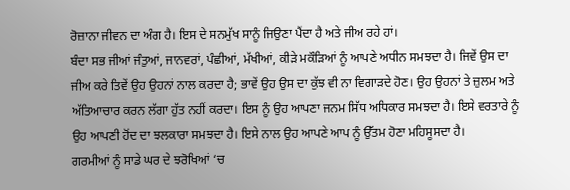ਰੋਜ਼ਾਨਾ ਜੀਵਨ ਦਾ ਅੰਗ ਹੈ। ਇਸ ਦੇ ਸਨਮੁੱਖ ਸਾਨੂੰ ਜਿਉਣਾ ਪੈਂਦਾ ਹੈ ਅਤੇ ਜੀਅ ਰਹੇ ਹਾਂ।
ਬੰਦਾ ਸਭ ਜੀਆਂ ਜੰਤੁਆਂ, ਜਾਨਵਰਾਂ, ਪੰਛੀਆਂ, ਮੱਖੀਆਂ, ਕੀੜੇ ਮਕੌੜਿਆਂ ਨੂੰ ਆਪਣੇ ਅਧੀਨ ਸਮਝਦਾ ਹੈ। ਜਿਵੇਂ ਉਸ ਦਾ ਜੀਅ ਕਰੇ ਤਿਵੇਂ ਉਹ ਉਹਨਾਂ ਨਾਲ ਕਰਦਾ ਹੈ; ਭਾਵੇਂ ਉਹ ਉਸ ਦਾ ਕੁੱਝ ਵੀ ਨਾ ਵਿਗਾੜਦੇ ਹੋਣ। ਉਹ ਉਹਨਾਂ ਤੇ ਜ਼ੁਲਮ ਅਤੇ ਅੱਤਿਆਚਾਰ ਕਰਨ ਲੱਗਾ ਹੁੱਤ ਨਹੀਂ ਕਰਦਾ। ਇਸ ਨੂੰ ਉਹ ਆਪਣਾ ਜਨਮ ਸਿੱਧ ਅਧਿਕਾਰ ਸਮਝਦਾ ਹੈ। ਇਸੇ ਵਰਤਾਰੇ ਨੂੰ ਉਹ ਆਪਣੀ ਹੋਂਦ ਦਾ ਝਲਕਾਰਾ ਸਮਝਦਾ ਹੈ। ਇਸੇ ਨਾਲ ਉਹ ਆਪਣੇ ਆਪ ਨੂੰ ਉੱਤਮ ਹੋਣਾ ਮਹਿਸੂਸਦਾ ਹੈ।
ਗਰਮੀਆਂ ਨੂੰ ਸਾਡੇ ਘਰ ਦੇ ਝਰੋਖਿਆਂ ‘ਚ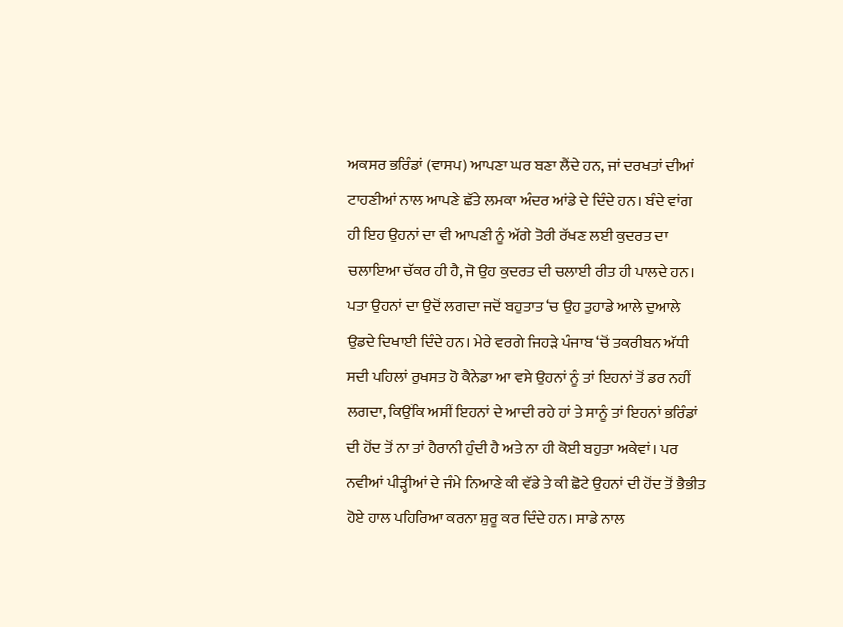ਅਕਸਰ ਭਰਿੰਡਾਂ (ਵਾਸਪ) ਆਪਣਾ ਘਰ ਬਣਾ ਲੈਂਦੇ ਹਨ, ਜਾਂ ਦਰਖਤਾਂ ਦੀਆਂ ਟਾਹਣੀਆਂ ਨਾਲ ਆਪਣੇ ਛੱਤੇ ਲਮਕਾ ਅੰਦਰ ਆਂਡੇ ਦੇ ਦਿੰਦੇ ਹਨ। ਬੰਦੇ ਵਾਂਗ ਹੀ ਇਹ ਉਹਨਾਂ ਦਾ ਵੀ ਆਪਣੀ ਨੂੰ ਅੱਗੇ ਤੋਰੀ ਰੱਖਣ ਲਈ ਕੁਦਰਤ ਦਾ ਚਲਾਇਆ ਚੱਕਰ ਹੀ ਹੈ, ਜੋ ਉਹ ਕੁਦਰਤ ਦੀ ਚਲਾਈ ਰੀਤ ਹੀ ਪਾਲਦੇ ਹਨ। ਪਤਾ ਉਹਨਾਂ ਦਾ ਉਦੋਂ ਲਗਦਾ ਜਦੋਂ ਬਹੁਤਾਤ ‘ਚ ਉਹ ਤੁਹਾਡੇ ਆਲੇ ਦੁਆਲੇ ਉਡਦੇ ਦਿਖਾਈ ਦਿੰਦੇ ਹਨ। ਮੇਰੇ ਵਰਗੇ ਜਿਹੜੇ ਪੰਜਾਬ ‘ਚੋਂ ਤਕਰੀਬਨ ਅੱਧੀ ਸਦੀ ਪਹਿਲਾਂ ਰੁਖਸਤ ਹੋ ਕੈਨੇਡਾ ਆ ਵਸੇ ਉਹਨਾਂ ਨੂੰ ਤਾਂ ਇਹਨਾਂ ਤੋਂ ਡਰ ਨਹੀਂ ਲਗਦਾ, ਕਿਉਂਕਿ ਅਸੀਂ ਇਹਨਾਂ ਦੇ ਆਦੀ ਰਹੇ ਹਾਂ ਤੇ ਸਾਨੂੰ ਤਾਂ ਇਹਨਾਂ ਭਰਿੰਡਾਂ ਦੀ ਹੋਂਦ ਤੋਂ ਨਾ ਤਾਂ ਹੈਰਾਨੀ ਹੁੰਦੀ ਹੈ ਅਤੇ ਨਾ ਹੀ ਕੋਈ ਬਹੁਤਾ ਅਕੇਵਾਂ। ਪਰ ਨਵੀਆਂ ਪੀੜ੍ਹੀਆਂ ਦੇ ਜੰਮੇ ਨਿਆਣੇ ਕੀ ਵੱਡੇ ਤੇ ਕੀ ਛੋਟੇ ਉਹਨਾਂ ਦੀ ਹੋਂਦ ਤੋਂ ਭੈਭੀਤ ਹੋਏ ਹਾਲ ਪਹਿਰਿਆ ਕਰਨਾ ਸ਼ੁਰੂ ਕਰ ਦਿੰਦੇ ਹਨ। ਸਾਡੇ ਨਾਲ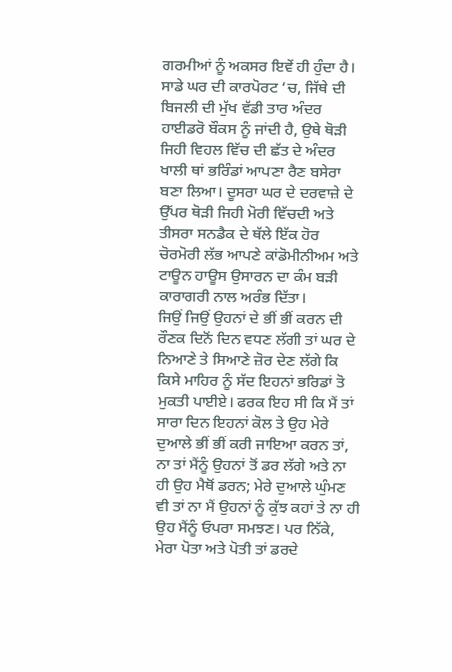ਗਰਮੀਆਂ ਨੂੰ ਅਕਸਰ ਇਵੇਂ ਹੀ ਹੁੰਦਾ ਹੈ। ਸਾਡੇ ਘਰ ਦੀ ਕਾਰਪੋਰਟ ‘ਚ, ਜਿੱਥੇ ਦੀ ਬਿਜਲੀ ਦੀ ਮੁੱਖ ਵੱਡੀ ਤਾਰ ਅੰਦਰ ਹਾਈਡਰੋ ਬੌਕਸ ਨੂੰ ਜਾਂਦੀ ਹੈ, ਉਥੇ ਥੋੜੀ ਜਿਹੀ ਵਿਹਲ ਵਿੱਚ ਦੀ ਛੱਤ ਦੇ ਅੰਦਰ ਖਾਲੀ ਥਾਂ ਭਰਿੰਡਾਂ ਆਪਣਾ ਰੈਣ ਬਸੇਰਾ ਬਣਾ ਲਿਆ। ਦੂਸਰਾ ਘਰ ਦੇ ਦਰਵਾਜ਼ੇ ਦੇ ਉੱਪਰ ਥੋੜੀ ਜਿਹੀ ਮੋਰੀ ਵਿੱਚਦੀ ਅਤੇ ਤੀਸਰਾ ਸਨਡੈਕ ਦੇ ਥੱਲੇ ਇੱਕ ਹੋਰ ਚੋਰਮੋਰੀ ਲੱਭ ਆਪਣੇ ਕਾਂਡੋਮੀਨੀਅਮ ਅਤੇ ਟਾਊਨ ਹਾਊਸ ਉਸਾਰਨ ਦਾ ਕੰਮ ਬੜੀ ਕਾਰਾਗਰੀ ਨਾਲ ਅਰੰਭ ਦਿੱਤਾ।
ਜਿਉਂ ਜਿਉਂ ਉਹਨਾਂ ਦੇ ਭੀਂ ਭੀਂ ਕਰਨ ਦੀ ਰੌਣਕ ਦਿਨੋਂ ਦਿਨ ਵਧਣ ਲੱਗੀ ਤਾਂ ਘਰ ਦੇ ਨਿਆਣੇ ਤੇ ਸਿਆਣੇ ਜ਼ੋਰ ਦੇਣ ਲੱਗੇ ਕਿ ਕਿਸੇ ਮਾਹਿਰ ਨੂੰ ਸੱਦ ਇਹਨਾਂ ਭਰਿਡਾਂ ਤੋ ਮੁਕਤੀ ਪਾਈਏ। ਫਰਕ ਇਹ ਸੀ ਕਿ ਮੈਂ ਤਾਂ ਸਾਰਾ ਦਿਨ ਇਹਨਾਂ ਕੋਲ ਤੇ ਉਹ ਮੇਰੇ ਦੁਆਲੇ ਭੀਂ ਭੀਂ ਕਰੀ ਜਾਇਆ ਕਰਨ ਤਾਂ, ਨਾ ਤਾਂ ਮੈਂਨੂੰ ਉਹਨਾਂ ਤੋਂ ਡਰ ਲੱਗੇ ਅਤੇ ਨਾ ਹੀ ਉਹ ਮੈਥੋਂ ਡਰਨ; ਮੇਰੇ ਦੁਆਲੇ ਘੁੰਮਣ ਵੀ ਤਾਂ ਨਾ ਮੈਂ ਉਹਨਾਂ ਨੂੰ ਕੁੱਝ ਕਹਾਂ ਤੇ ਨਾ ਹੀ ਉਹ ਮੈਂਨੂੰ ਓਪਰਾ ਸਮਝਣ। ਪਰ ਨਿੱਕੇ, ਮੇਰਾ ਪੋਤਾ ਅਤੇ ਪੋਤੀ ਤਾਂ ਡਰਦੇ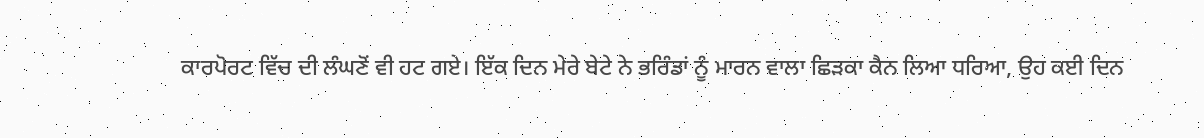ਕਾਰਪੋਰਟ ਵਿੱਚ ਦੀ ਲੰਘਣੋਂ ਵੀ ਹਟ ਗਏ। ਇੱਕ ਦਿਨ ਮੇਰੇ ਬੇਟੇ ਨੇ ਭਰਿੰਡਾਂ ਨੂੰ ਮਾਰਨ ਵਾਲਾ ਛਿੜਕਾ ਕੈਨ ਲਿਆ ਧਰਿਆ, ਉਹ ਕਈ ਦਿਨ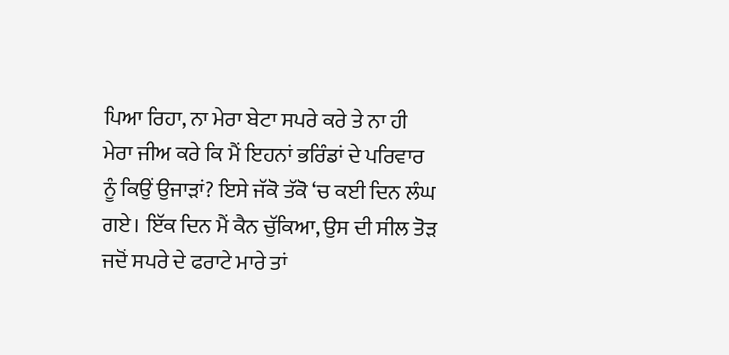ਪਿਆ ਰਿਹਾ, ਨਾ ਮੇਰਾ ਬੇਟਾ ਸਪਰੇ ਕਰੇ ਤੇ ਨਾ ਹੀ ਮੇਰਾ ਜੀਅ ਕਰੇ ਕਿ ਮੈਂ ਇਹਨਾਂ ਭਰਿੰਡਾਂ ਦੇ ਪਰਿਵਾਰ ਨੂੰ ਕਿਉਂ ਉਜਾੜਾਂ? ਇਸੇ ਜੱਕੋ ਤੱਕੋ ‘ਚ ਕਈ ਦਿਨ ਲੰਘ ਗਏ। ਇੱਕ ਦਿਨ ਮੈਂ ਕੈਨ ਚੁੱਕਿਆ, ਉਸ ਦੀ ਸੀਲ ਤੋੜ ਜਦੋਂ ਸਪਰੇ ਦੇ ਫਰਾਟੇ ਮਾਰੇ ਤਾਂ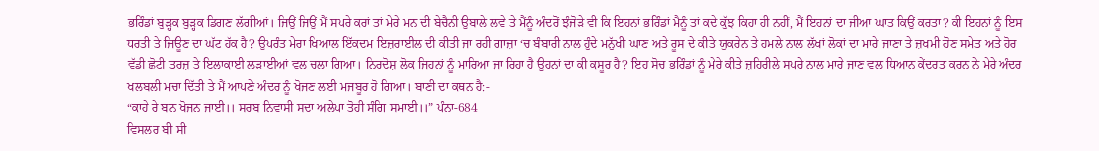ਭਰਿੰਡਾਂ ਬੁੜ੍ਹਕ ਬੁੜ੍ਹਕ ਡਿਗਣ ਲੱਗੀਆਂ। ਜਿਉਂ ਜਿਉਂ ਮੈਂ ਸਪਰੇ ਕਰਾਂ ਤਾਂ ਮੇਰੇ ਮਨ ਦੀ ਬੇਚੈਨੀ ਉਬਾਲੇ ਲਵੇ ਤੇ ਮੈਂਨੂੰ ਅੰਦਰੋਂ ਝੰਜੋੜੇ ਵੀ ਕਿ ਇਹਨਾਂ ਭਰਿੰਡਾਂ ਮੈਨੂੰ ਤਾਂ ਕਦੇ ਕੁੱਝ ਕਿਹਾ ਹੀ ਨਹੀਂ, ਮੈਂ ਇਹਨਾਂ ਦਾ ਜੀਆ ਘਾਤ ਕਿਉਂ ਕਰਤਾ? ਕੀ ਇਹਨਾਂ ਨੂੰ ਇਸ ਧਰਤੀ ਤੇ ਜਿਊਣ ਦਾ ਘੱਟ ਹੱਕ ਹੈ? ਉਪਰੰਤ ਮੇਰਾ ਖਿਆਲ ਇੱਕਦਮ ਇਜ਼ਰਾਈਲ ਦੀ ਕੀਤੀ ਜਾ ਰਹੀ ਗਾਜ਼ਾ ‘ਚ ਬੰਬਾਰੀ ਨਾਲ ਹੁੰਦੇ ਮਨੁੱਖੀ ਘਾਣ ਅਤੇ ਰੂਸ ਦੇ ਕੀਤੇ ਯੁਕਰੇਨ ਤੇ ਹਮਲੇ ਨਾਲ ਲੱਖਾਂ ਲੋਕਾਂ ਦਾ ਮਾਰੇ ਜਾਣਾ ਤੇ ਜ਼ਖਮੀ ਹੋਣ ਸਮੇਤ ਅਤੇ ਹੋਰ ਵੱਡੀ ਛੋਟੀ ਤਰਜ਼ ਤੇ ਇਲਾਕਾਈ ਲੜਾਈਆਂ ਵਲ ਚਲਾ ਗਿਆ। ਨਿਰਦੋਸ਼ ਲੋਕ ਜਿਹਨਾਂ ਨੂੰ ਮਾਰਿਆ ਜਾ ਰਿਹਾ ਹੈ ਉਹਨਾਂ ਦਾ ਕੀ ਕਸੂਰ ਹੈ? ਇਹ ਸੋਚ ਭਰਿੰਡਾਂ ਨੂੰ ਮੇਰੇ ਕੀਤੇ ਜ਼ਹਿਰੀਲੇ ਸਪਰੇ ਨਾਲ ਮਾਰੇ ਜਾਣ ਵਲ ਧਿਆਨ ਕੇਂਦਰਤ ਕਰਨ ਨੇ ਮੇਰੇ ਅੰਦਰ ਖਲਬਲੀ ਮਚਾ ਦਿੱਤੀ ਤੇ ਮੈਂ ਆਪਣੇ ਅੰਦਰ ਨੂੰ ਖੋਜਣ ਲਈ ਮਜਬੂਰ ਹੋ ਗਿਆ। ਬਾਣੀ ਦਾ ਕਥਨ ਹੈ:-
“ਕਾਹੇ ਰੇ ਬਨ ਖੋਜਨ ਜਾਈ।। ਸਰਬ ਨਿਵਾਸੀ ਸਦਾ ਅਲੇਪਾ ਤੋਹੀ ਸੰਗਿ ਸਮਾਈ।।” ਪੰਨਾ-684
ਵਿਸਲਰ ਬੀ ਸੀ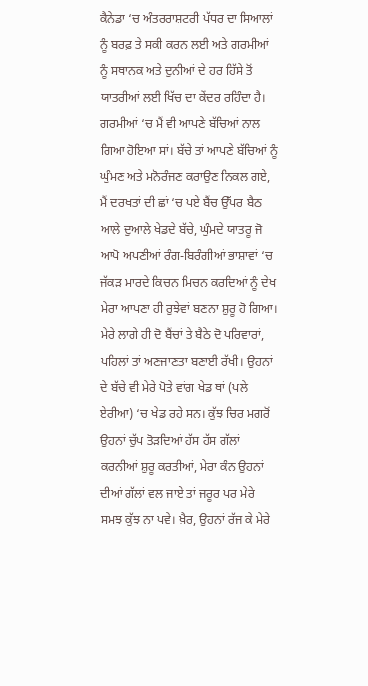ਕੈਨੇਡਾ ‘ਚ ਅੰਤਰਰਾਸ਼ਟਰੀ ਪੱਧਰ ਦਾ ਸਿਆਲਾਂ ਨੂੰ ਬਰਫ਼ ਤੇ ਸਕੀ ਕਰਨ ਲਈ ਅਤੇ ਗਰਮੀਆਂ ਨੂੰ ਸਥਾਨਕ ਅਤੇ ਦੁਨੀਆਂ ਦੇ ਹਰ ਹਿੱਸੇ ਤੋਂ ਯਾਤਰੀਆਂ ਲਈ ਖਿੱਚ ਦਾ ਕੇਂਦਰ ਰਹਿੰਦਾ ਹੈ। ਗਰਮੀਆਂ ‘ਚ ਮੈਂ ਵੀ ਆਪਣੇ ਬੱਚਿਆਂ ਨਾਲ ਗਿਆ ਹੋਇਆ ਸਾਂ। ਬੱਚੇ ਤਾਂ ਆਪਣੇ ਬੱਚਿਆਂ ਨੂੰ ਘੁੰਮਣ ਅਤੇ ਮਨੋਰੰਜਣ ਕਰਾਉਣ ਨਿਕਲ ਗਏ, ਮੈਂ ਦਰਖਤਾਂ ਦੀ ਛਾਂ ‘ਚ ਪਏ ਬੈਂਚ ਉੱਪਰ ਬੈਠ ਆਲੇ ਦੁਆਲੇ ਖੇਡਦੇ ਬੱਚੇ, ਘੁੰਮਦੇ ਯਾਤਰੂ ਜੋ ਆਪੋ ਅਪਣੀਆਂ ਰੰਗ-ਬਿਰੰਗੀਆਂ ਭਾਸ਼ਾਵਾਂ ‘ਚ ਜੱਕੜ ਮਾਰਦੇ ਕਿਚਨ ਮਿਚਨ ਕਰਦਿਆਂ ਨੂੰ ਦੇਖ ਮੇਰਾ ਆਪਣਾ ਹੀ ਰੁਝੇਵਾਂ ਬਣਨਾ ਸ਼ੁਰੂ ਹੋ ਗਿਆ। ਮੇਰੇ ਲਾਗੇ ਹੀ ਦੋ ਬੈਂਚਾਂ ਤੇ ਬੈਠੇ ਦੋ ਪਰਿਵਾਰਾਂ, ਪਹਿਲਾਂ ਤਾਂ ਅਣਜਾਣਤਾ ਬਣਾਈ ਰੱਖੀ। ਉਹਨਾਂ ਦੇ ਬੱਚੇ ਵੀ ਮੇਰੇ ਪੋਤੇ ਵਾਂਗ ਖੇਡ ਥਾਂ (ਪਲੇ ਏਰੀਆ) ‘ਚ ਖੇਡ ਰਹੇ ਸਨ। ਕੁੱਝ ਚਿਰ ਮਗਰੋਂ ਉਹਨਾਂ ਚੁੱਪ ਤੋੜਦਿਆਂ ਹੱਸ ਹੱਸ ਗੱਲਾਂ ਕਰਨੀਆਂ ਸ਼ੁਰੂ ਕਰਤੀਆਂ, ਮੇਰਾ ਕੰਨ ਉਹਨਾਂ ਦੀਆਂ ਗੱਲਾਂ ਵਲ ਜਾਏ ਤਾਂ ਜਰੂਰ ਪਰ ਮੇਰੇ ਸਮਝ ਕੁੱਝ ਨਾ ਪਵੇ। ਖ਼ੈਰ, ਉਹਨਾਂ ਰੱਜ ਕੇ ਮੇਰੇ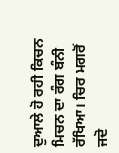ਦੁਆਲੇ ਹੋ ਰਹੀ ਕਿਚਨ ਮਿਚਨ ਦਾ ਰੰਗ ਬੰਨੀ ਰੱਖਿਆ। ਚਿਰ ਮਗਰੋਂ ਜਦੋ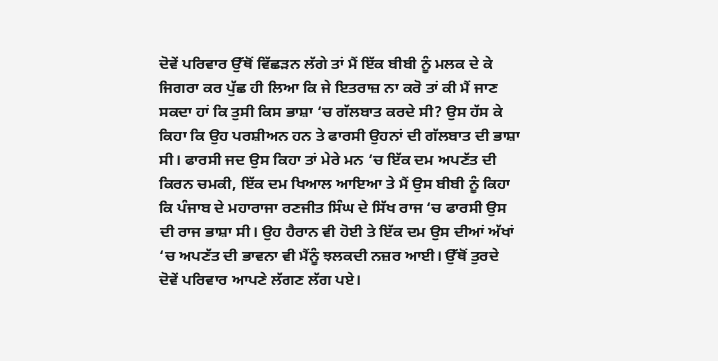ਦੋਵੇਂ ਪਰਿਵਾਰ ਉੱਥੋਂ ਵਿੱਛੜਨ ਲੱਗੇ ਤਾਂ ਮੈਂ ਇੱਕ ਬੀਬੀ ਨੂੰ ਮਲਕ ਦੇ ਕੇ ਜਿਗਰਾ ਕਰ ਪੁੱਛ ਹੀ ਲਿਆ ਕਿ ਜੇ ਇਤਰਾਜ਼ ਨਾ ਕਰੋ ਤਾਂ ਕੀ ਮੈਂ ਜਾਣ ਸਕਦਾ ਹਾਂ ਕਿ ਤੁਸੀ ਕਿਸ ਭਾਸ਼ਾ ‘ਚ ਗੱਲਬਾਤ ਕਰਦੇ ਸੀ? ਉਸ ਹੱਸ ਕੇ ਕਿਹਾ ਕਿ ਉਹ ਪਰਸ਼ੀਅਨ ਹਨ ਤੇ ਫਾਰਸੀ ਉਹਨਾਂ ਦੀ ਗੱਲਬਾਤ ਦੀ ਭਾਸ਼ਾ ਸੀ। ਫਾਰਸੀ ਜਦ ਉਸ ਕਿਹਾ ਤਾਂ ਮੇਰੇ ਮਨ ‘ਚ ਇੱਕ ਦਮ ਅਪਣੱਤ ਦੀ ਕਿਰਨ ਚਮਕੀ, ਇੱਕ ਦਮ ਖਿਆਲ ਆਇਆ ਤੇ ਮੈਂ ਉਸ ਬੀਬੀ ਨੂੰ ਕਿਹਾ ਕਿ ਪੰਜਾਬ ਦੇ ਮਹਾਰਾਜਾ ਰਣਜੀਤ ਸਿੰਘ ਦੇ ਸਿੱਖ ਰਾਜ ‘ਚ ਫਾਰਸੀ ਉਸ ਦੀ ਰਾਜ ਭਾਸ਼ਾ ਸੀ। ਉਹ ਹੈਰਾਨ ਵੀ ਹੋਈ ਤੇ ਇੱਕ ਦਮ ਉਸ ਦੀਆਂ ਅੱਖਾਂ ‘ਚ ਅਪਣੱਤ ਦੀ ਭਾਵਨਾ ਵੀ ਮੈਂਨੂੰ ਝਲਕਦੀ ਨਜ਼ਰ ਆਈ। ਉੱਥੋਂ ਤੁਰਦੇ ਦੋਵੇਂ ਪਰਿਵਾਰ ਆਪਣੇ ਲੱਗਣ ਲੱਗ ਪਏ।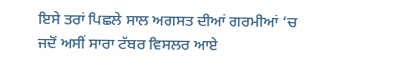ਇਸੇ ਤਰਾਂ ਪਿਛਲੇ ਸਾਲ ਅਗਸਤ ਦੀਆਂ ਗਰਮੀਆਂ ‘ਚ ਜਦੋਂ ਅਸੀਂ ਸਾਰਾ ਟੱਬਰ ਵਿਸਲਰ ਆਏ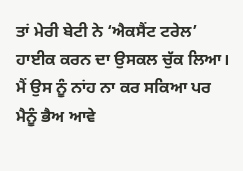ਤਾਂ ਮੇਰੀ ਬੇਟੀ ਨੇ ‘ਐਕਸੈਂਟ ਟਰੇਲ’ ਹਾਈਕ ਕਰਨ ਦਾ ਉਸਕਲ ਚੁੱਕ ਲਿਆ। ਮੈਂ ਉਸ ਨੂੰ ਨਾਂਹ ਨਾ ਕਰ ਸਕਿਆ ਪਰ ਮੈਨੂੰ ਭੈਅ ਆਵੇ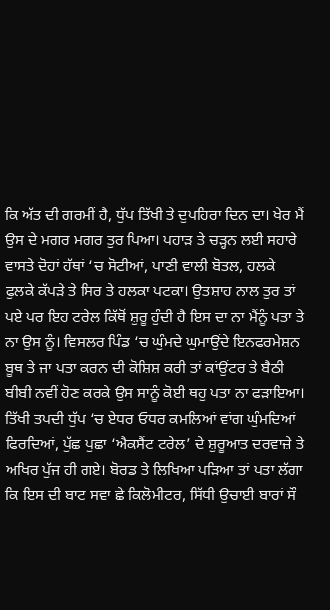ਕਿ ਅੱਤ ਦੀ ਗਰਮੀਂ ਹੈ, ਧੁੱਪ ਤਿੱਖੀ ਤੇ ਦੁਪਹਿਰਾ ਦਿਨ ਦਾ। ਖੇਰ ਮੈਂ ਉਸ ਦੇ ਮਗਰ ਮਗਰ ਤੁਰ ਪਿਆ। ਪਹਾੜ ਤੇ ਚੜ੍ਹਨ ਲਈ ਸਹਾਰੇ ਵਾਸਤੇ ਦੋਹਾਂ ਹੱਥਾਂ ‘ਚ ਸੋਟੀਆਂ, ਪਾਣੀ ਵਾਲੀ ਬੋਤਲ, ਹਲਕੇ ਫੁਲਕੇ ਕੱਪੜੇ ਤੇ ਸਿਰ ਤੇ ਹਲਕਾ ਪਟਕਾ। ਉਤਸ਼ਾਹ ਨਾਲ ਤੁਰ ਤਾਂ ਪਏ ਪਰ ਇਹ ਟਰੇਲ ਕਿੱਥੋਂ ਸ਼ੁਰੂ ਹੁੰਦੀ ਹੈ ਇਸ ਦਾ ਨਾ ਮੈਂਨੂੰ ਪਤਾ ਤੇ ਨਾ ਉਸ ਨੂੰ। ਵਿਸਲਰ ਪਿੰਡ ‘ਚ ਘੁੰਮਦੇ ਘੁਮਾਉਂਦੇ ਇਨਫਰਮੇਸ਼ਨ ਬੂਥ ਤੇ ਜਾ ਪਤਾ ਕਰਨ ਦੀ ਕੋਸ਼ਿਸ਼ ਕਰੀ ਤਾਂ ਕਾਂਉਂਟਰ ਤੇ ਬੈਠੀ ਬੀਬੀ ਨਵੀਂ ਹੋਣ ਕਰਕੇ ਉਸ ਸਾਨੂੰ ਕੋਈ ਥਹੁ ਪਤਾ ਨਾ ਫੜਾਇਆ। ਤਿੱਖੀ ਤਪਦੀ ਧੁੱਪ ‘ਚ ਏਧਰ ਓਧਰ ਕਮਲਿਆਂ ਵਾਂਗ ਘੁੰਮਦਿਆਂ ਫਿਰਦਿਆਂ, ਪੁੱਛ ਪੁਛਾ ‘ਐਕਸੈਂਟ ਟਰੇਲ’ ਦੇ ਸ਼ੁਰੂਆਤ ਦਰਵਾਜ਼ੇ ਤੇ ਅਖਿਰ ਪੁੱਜ ਹੀ ਗਏ। ਬੋਰਡ ਤੇ ਲਿਖਿਆ ਪੜਿਆ ਤਾਂ ਪਤਾ ਲੱਗਾ ਕਿ ਇਸ ਦੀ ਬਾਟ ਸਵਾ ਛੇ ਕਿਲੋਮੀਟਰ, ਸਿੱਧੀ ਉਚਾਈ ਬਾਰਾਂ ਸੌ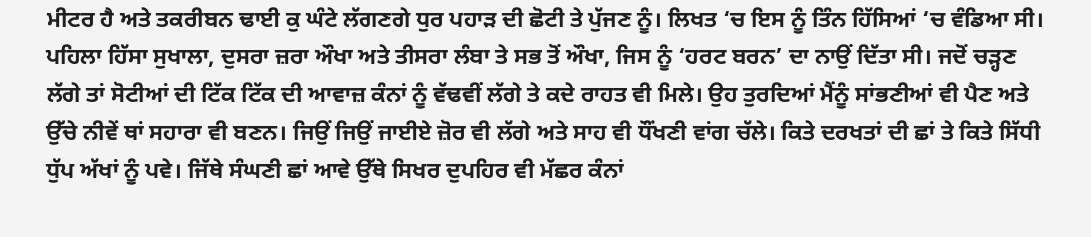ਮੀਟਰ ਹੈ ਅਤੇ ਤਕਰੀਬਨ ਢਾਈ ਕੁ ਘੰਟੇ ਲੱਗਣਗੇ ਧੁਰ ਪਹਾੜ ਦੀ ਛੋਟੀ ਤੇ ਪੁੱਜਣ ਨੂੰ। ਲਿਖਤ ‘ਚ ਇਸ ਨੂੰ ਤਿੰਨ ਹਿੱਸਿਆਂ ‘ਚ ਵੰਡਿਆ ਸੀ। ਪਹਿਲਾ ਹਿੱਸਾ ਸੁਖਾਲਾ, ਦੁਸਰਾ ਜ਼ਰਾ ਔਖਾ ਅਤੇ ਤੀਸਰਾ ਲੰਬਾ ਤੇ ਸਭ ਤੋਂ ਔਖਾ, ਜਿਸ ਨੂੰ ‘ਹਰਟ ਬਰਨ’ ਦਾ ਨਾਉਂ ਦਿੱਤਾ ਸੀ। ਜਦੋਂ ਚੜ੍ਹਣ ਲੱਗੇ ਤਾਂ ਸੋਟੀਆਂ ਦੀ ਟਿੱਕ ਟਿੱਕ ਦੀ ਆਵਾਜ਼ ਕੰਨਾਂ ਨੂੰ ਵੱਢਵੀਂ ਲੱਗੇ ਤੇ ਕਦੇ ਰਾਹਤ ਵੀ ਮਿਲੇ। ਉਹ ਤੁਰਦਿਆਂ ਮੈਂਨੂੰ ਸਾਂਭਣੀਆਂ ਵੀ ਪੈਣ ਅਤੇ ਉੱਚੇ ਨੀਵੇਂ ਥਾਂ ਸਹਾਰਾ ਵੀ ਬਣਨ। ਜਿਉਂ ਜਿਉਂ ਜਾਈਏ ਜ਼ੋਰ ਵੀ ਲੱਗੇ ਅਤੇ ਸਾਹ ਵੀ ਧੌਂਖਣੀ ਵਾਂਗ ਚੱਲੇ। ਕਿਤੇ ਦਰਖਤਾਂ ਦੀ ਛਾਂ ਤੇ ਕਿਤੇ ਸਿੱਧੀ ਧੁੱਪ ਅੱਖਾਂ ਨੂੰ ਪਵੇ। ਜਿੱਥੇ ਸੰਘਣੀ ਛਾਂ ਆਵੇ ਉੱਥੇ ਸਿਖਰ ਦੁਪਹਿਰ ਵੀ ਮੱਛਰ ਕੰਨਾਂ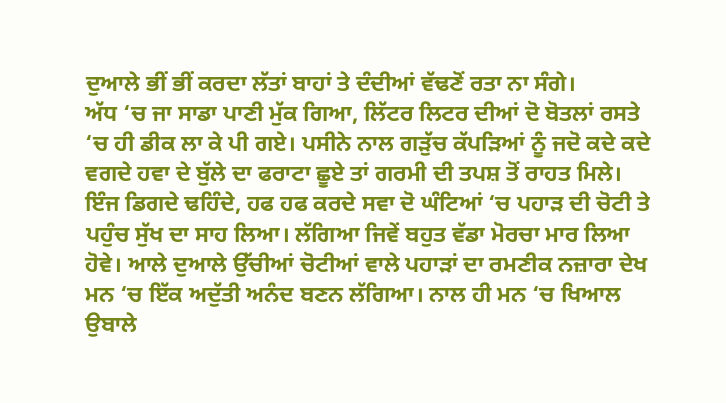ਦੁਆਲੇ ਭੀਂ ਭੀਂ ਕਰਦਾ ਲੱਤਾਂ ਬਾਹਾਂ ਤੇ ਦੰਦੀਆਂ ਵੱਢਣੋਂ ਰਤਾ ਨਾ ਸੰਗੇ।
ਅੱਧ ‘ਚ ਜਾ ਸਾਡਾ ਪਾਣੀ ਮੁੱਕ ਗਿਆ, ਲਿੱਟਰ ਲਿਟਰ ਦੀਆਂ ਦੋ ਬੋਤਲਾਂ ਰਸਤੇ ‘ਚ ਹੀ ਡੀਕ ਲਾ ਕੇ ਪੀ ਗਏ। ਪਸੀਨੇ ਨਾਲ ਗੜੁੱਚ ਕੱਪੜਿਆਂ ਨੂੰ ਜਦੋ ਕਦੇ ਕਦੇ ਵਗਦੇ ਹਵਾ ਦੇ ਬੁੱਲੇ ਦਾ ਫਰਾਟਾ ਛੂਏ ਤਾਂ ਗਰਮੀ ਦੀ ਤਪਸ਼ ਤੋਂ ਰਾਹਤ ਮਿਲੇ। ਇੰਜ ਡਿਗਦੇ ਢਹਿੰਦੇ, ਹਫ ਹਫ ਕਰਦੇ ਸਵਾ ਦੋ ਘੰਟਿਆਂ ‘ਚ ਪਹਾੜ ਦੀ ਚੋਟੀ ਤੇ ਪਹੁੰਚ ਸੁੱਖ ਦਾ ਸਾਹ ਲਿਆ। ਲੱਗਿਆ ਜਿਵੇਂ ਬਹੁਤ ਵੱਡਾ ਮੋਰਚਾ ਮਾਰ ਲਿਆ ਹੋਵੇ। ਆਲੇ ਦੁਆਲੇ ਉੱਚੀਆਂ ਚੋਟੀਆਂ ਵਾਲੇ ਪਹਾੜਾਂ ਦਾ ਰਮਣੀਕ ਨਜ਼ਾਰਾ ਦੇਖ ਮਨ ‘ਚ ਇੱਕ ਅਦੁੱਤੀ ਅਨੰਦ ਬਣਨ ਲੱਗਿਆ। ਨਾਲ ਹੀ ਮਨ ‘ਚ ਖਿਆਲ ਉਬਾਲੇ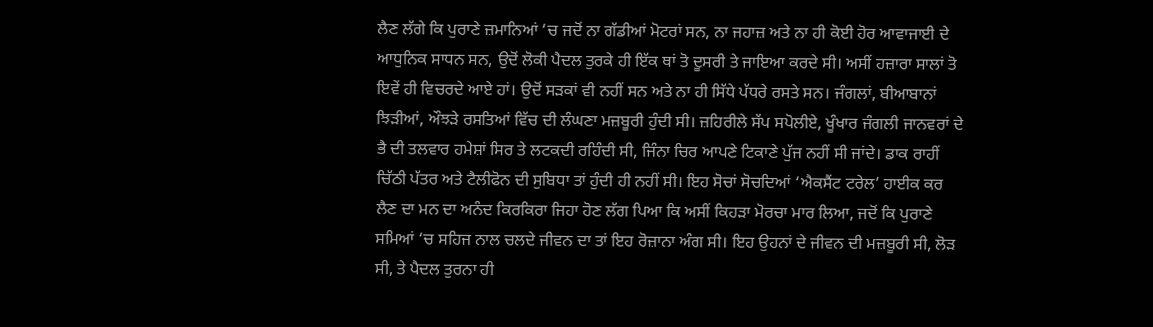ਲੈਣ ਲੱਗੇ ਕਿ ਪੁਰਾਣੇ ਜ਼ਮਾਨਿਆਂ ‘ਚ ਜਦੋਂ ਨਾ ਗੱਡੀਆਂ ਮੋਟਰਾਂ ਸਨ, ਨਾ ਜਹਾਜ਼ ਅਤੇ ਨਾ ਹੀ ਕੋਈ ਹੋਰ ਆਵਾਜਾਈ ਦੇ ਆਧੁਨਿਕ ਸਾਧਨ ਸਨ, ਉਦੋਂ ਲੋਕੀ ਪੈਦਲ ਤੁਰਕੇ ਹੀ ਇੱਕ ਥਾਂ ਤੋ ਦੂਸਰੀ ਤੇ ਜਾਇਆ ਕਰਦੇ ਸੀ। ਅਸੀਂ ਹਜ਼ਾਰਾ ਸਾਲਾਂ ਤੋ ਇਵੇਂ ਹੀ ਵਿਚਰਦੇ ਆਏ ਹਾਂ। ਉਦੋਂ ਸੜਕਾਂ ਵੀ ਨਹੀਂ ਸਨ ਅਤੇ ਨਾ ਹੀ ਸਿੱਧੇ ਪੱਧਰੇ ਰਸਤੇ ਸਨ। ਜੰਗਲਾਂ, ਬੀਆਬਾਨਾਂ ਝਿੜੀਆਂ, ਔਝੜੇ ਰਸਤਿਆਂ ਵਿੱਚ ਦੀ ਲੰਘਣਾ ਮਜ਼ਬੂਰੀ ਹੁੰਦੀ ਸੀ। ਜ਼ਹਿਰੀਲੇ ਸੱਪ ਸਪੋਲੀਏ, ਖੂੰਖਾਰ ਜੰਗਲੀ ਜਾਨਵਰਾਂ ਦੇ ਭੈ ਦੀ ਤਲਵਾਰ ਹਮੇਸ਼ਾਂ ਸਿਰ ਤੇ ਲਟਕਦੀ ਰਹਿੰਦੀ ਸੀ, ਜਿੰਨਾ ਚਿਰ ਆਪਣੇ ਟਿਕਾਣੇ ਪੁੱਜ ਨਹੀਂ ਸੀ ਜਾਂਦੇ। ਡਾਕ ਰਾਹੀਂ ਚਿੱਠੀ ਪੱਤਰ ਅਤੇ ਟੈਲੀਫੋਨ ਦੀ ਸੁਬਿਧਾ ਤਾਂ ਹੁੰਦੀ ਹੀ ਨਹੀਂ ਸੀ। ਇਹ ਸੋਚਾਂ ਸੋਚਦਿਆਂ ‘ਐਕਸੈਂਟ ਟਰੇਲ’ ਹਾਈਕ ਕਰ ਲੈਣ ਦਾ ਮਨ ਦਾ ਅਨੰਦ ਕਿਰਕਿਰਾ ਜਿਹਾ ਹੋਣ ਲੱਗ ਪਿਆ ਕਿ ਅਸੀਂ ਕਿਹੜਾ ਮੋਰਚਾ ਮਾਰ ਲਿਆ, ਜਦੋਂ ਕਿ ਪੁਰਾਣੇ ਸਮਿਆਂ ‘ਚ ਸਹਿਜ ਨਾਲ ਚਲਦੇ ਜੀਵਨ ਦਾ ਤਾਂ ਇਹ ਰੋਜ਼ਾਨਾ ਅੰਗ ਸੀ। ਇਹ ਉਹਨਾਂ ਦੇ ਜੀਵਨ ਦੀ ਮਜ਼ਬੂਰੀ ਸੀ, ਲੋੜ ਸੀ, ਤੇ ਪੈਦਲ ਤੁਰਨਾ ਹੀ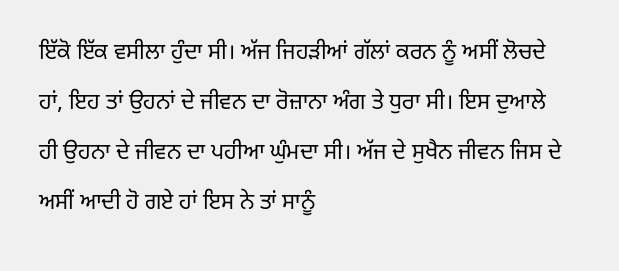ਇੱਕੋ ਇੱਕ ਵਸੀਲਾ ਹੁੰਦਾ ਸੀ। ਅੱਜ ਜਿਹੜੀਆਂ ਗੱਲਾਂ ਕਰਨ ਨੂੰ ਅਸੀਂ ਲੋਚਦੇ ਹਾਂ, ਇਹ ਤਾਂ ਉਹਨਾਂ ਦੇ ਜੀਵਨ ਦਾ ਰੋਜ਼ਾਨਾ ਅੰਗ ਤੇ ਧੁਰਾ ਸੀ। ਇਸ ਦੁਆਲੇ ਹੀ ਉਹਨਾ ਦੇ ਜੀਵਨ ਦਾ ਪਹੀਆ ਘੁੰਮਦਾ ਸੀ। ਅੱਜ ਦੇ ਸੁਖੈਨ ਜੀਵਨ ਜਿਸ ਦੇ ਅਸੀਂ ਆਦੀ ਹੋ ਗਏ ਹਾਂ ਇਸ ਨੇ ਤਾਂ ਸਾਨੂੰ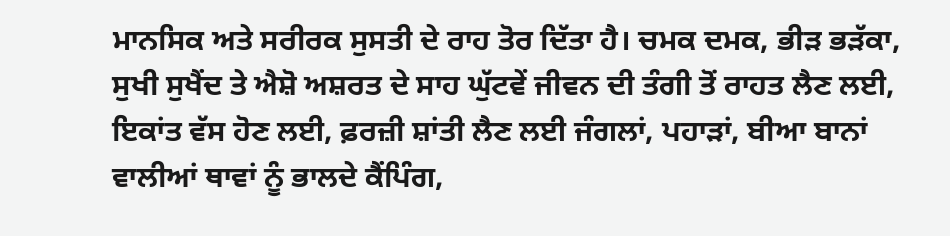ਮਾਨਸਿਕ ਅਤੇ ਸਰੀਰਕ ਸੁਸਤੀ ਦੇ ਰਾਹ ਤੋਰ ਦਿੱਤਾ ਹੈ। ਚਮਕ ਦਮਕ, ਭੀੜ ਭੜੱਕਾ, ਸੁਖੀ ਸੁਖੈਂਦ ਤੇ ਐਸ਼ੋ ਅਸ਼ਰਤ ਦੇ ਸਾਹ ਘੁੱਟਵੇਂ ਜੀਵਨ ਦੀ ਤੰਗੀ ਤੋਂ ਰਾਹਤ ਲੈਣ ਲਈ, ਇਕਾਂਤ ਵੱਸ ਹੋਣ ਲਈ, ਫ਼ਰਜ਼ੀ ਸ਼ਾਂਤੀ ਲੈਣ ਲਈ ਜੰਗਲਾਂ, ਪਹਾੜਾਂ, ਬੀਆ ਬਾਨਾਂ ਵਾਲੀਆਂ ਥਾਵਾਂ ਨੂੰ ਭਾਲਦੇ ਕੈਂਪਿੰਗ,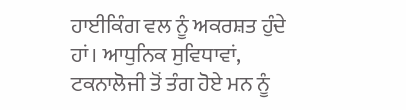ਹਾਈਕਿੰਗ ਵਲ ਨੂੰ ਅਕਰਸ਼ਤ ਹੁੰਦੇ ਹਾਂ। ਆਧੁਨਿਕ ਸੁਵਿਧਾਵਾਂ, ਟਕਨਾਲੋਜੀ ਤੋਂ ਤੰਗ ਹੋਏ ਮਨ ਨੂੰ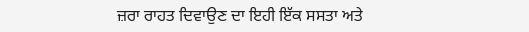ਜ਼ਰਾ ਰਾਹਤ ਦਿਵਾਉਣ ਦਾ ਇਹੀ ਇੱਕ ਸਸਤਾ ਅਤੇ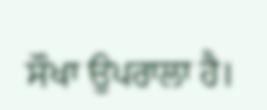ਸੌਖਾ ਉਪਰਾਲਾ ਹੈ।